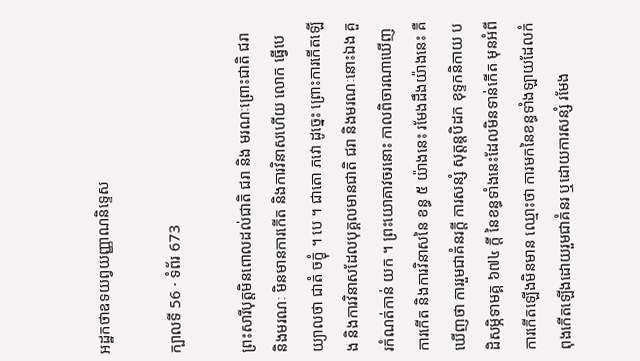អដ្ឋកថាឧទយព្វយញ្ញាណនិទ្ទេស

ក្បាលទី 56 · ទំព័រ 673

ព្រះសារីបុត្តមិនពោលដល់ជាតិ ជរា និង មរណៈព្រោះជាតិ ជរា និងមរណៈ មិនមានការកើត និងការវិនាសហើយ លោក ធ្វើបេយ្យាលថា ជាតំ ចក្ខុំ ។ បេ ។ ជាតោ ភវោ ដូច្នេះ ព្រោះការកើតឡើង និងការវិនាសដែលបុគ្គលមានជាតិ ជរា និងមរណៈនោះឯង គួរកំណត់កាន់ យក ។ ព្រះយោគាវចរនោះ កាលពិចារណាឃើញការកើត និងការវិនាសនៃ ខន្ធ ៥ យ៉ាងនេះ រមែងដឹងយ៉ាងនេះ គឺឃើញថា ការរួមជាគំនរក្តី ការសន្សំ សុត្តន្តបិដក ខុទ្ទកនិកាយ បដិសម្ភិទាមគ្គ ៦៧៤ ក្តី នៃខន្ធទាំងនេះដែលមិនទាន់កើត មុនអំពីការកើតឡើងមិនមាន ឈ្មោះថា ការមកនៃខន្ធទាំងឡាយដែលកំពុងកើតឡើងដោយរួមជាគំនរ ឬដោយការសន្សំ រមែង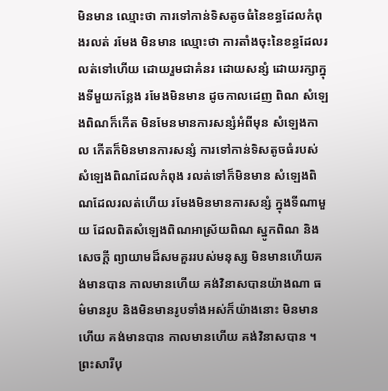មិនមាន ឈ្មោះថា ការទៅកាន់ទិសតូចធំនៃខន្ធដែលកំពុងរលត់ រមែង មិនមាន ឈ្មោះថា ការតាំងចុះនៃខន្ធដែលរលត់ទៅហើយ ដោយរួមជាគំនរ ដោយសន្សំ ដោយរក្សាក្នុងទីមួយកន្លែង រមែងមិនមាន ដូចកាលដេញ ពិណ សំឡេងពិណក៏កើត មិនមែនមានការសន្សំអំពីមុន សំឡេងកាល កើតក៏មិនមានការសន្សំ ការទៅកាន់ទិសតូចធំរបស់សំឡេងពិណដែលកំពុង រលត់ទៅក៏មិនមាន សំឡេងពិណដែលរលត់ហើយ រមែងមិនមានការសន្សំ ក្នុងទីណាមួយ ដែលពិតសំឡេងពិណអាស្រ័យពិណ ស្នូកពិណ និងសេចក្តី ព្យាយាមដ៏សមគួររបស់មនុស្ស មិនមានហើយគង់មានបាន កាលមានហើយ គង់វិនាសបានយ៉ាងណា ធម៌មានរូប និងមិនមានរូបទាំងអស់ក៏យ៉ាងនោះ មិនមានហើយ គង់មានបាន កាលមានហើយ គង់វិនាសបាន ។ ព្រះសារីបុ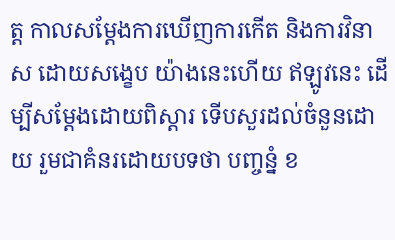ត្ត កាលសម្តែងការឃើញការកើត និងការវិនាស ដោយសង្ខេប យ៉ាងនេះហើយ ឥឡូវនេះ ដើម្បីសម្តែងដោយពិស្តារ ទើបសួរដល់ចំនួនដោយ រួមជាគំនរដោយបទថា បញ្ចន្នំ ខ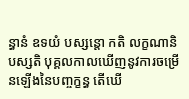ន្ធានំ ឧទយំ បស្សន្តោ កតិ លក្ខណានិ បស្សតិ បុគ្គលកាលឃើញនូវការចម្រើនឡើងនៃបញ្ចក្ខន្ធ តើឃើ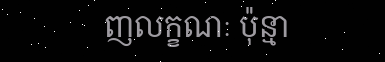ញលក្ខណៈ ប៉ុន្មា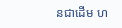នជាដើម ហ